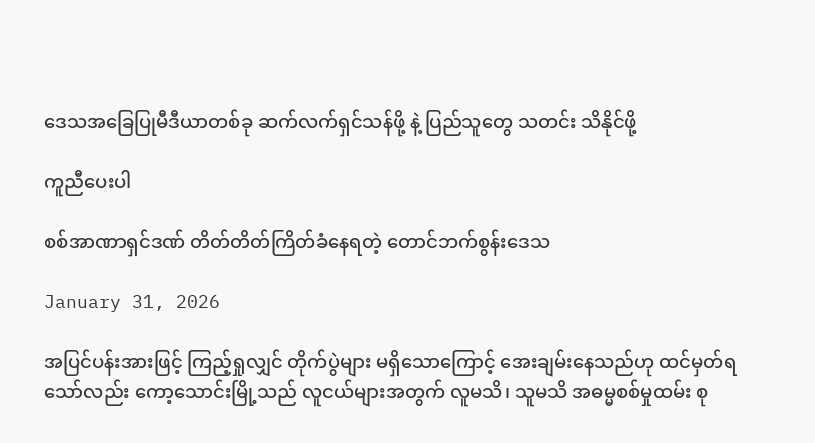ဒေသအခြေပြုမီဒီယာတစ်ခု ဆက်လက်ရှင်သန်ဖို့ နဲ့ ပြည်သူတွေ သတင်း သိနိုင်ဖို့

ကူညီပေးပါ

စစ်အာဏာရှင်ဒဏ် တိတ်တိတ်ကြိတ်ခံနေရတဲ့ တောင်ဘက်စွန်းဒေသ

January 31, 2026

အပြင်ပန်းအားဖြင့် ကြည့်ရှုလျှင် တိုက်ပွဲများ မရှိသောကြောင့် အေးချမ်းနေသည်ဟု ထင်မှတ်ရသော်လည်း ကော့သောင်းမြို့သည် လူငယ်များအတွက် လူမသိ၊ သူမသိ အဓမ္မစစ်မှုထမ်း စု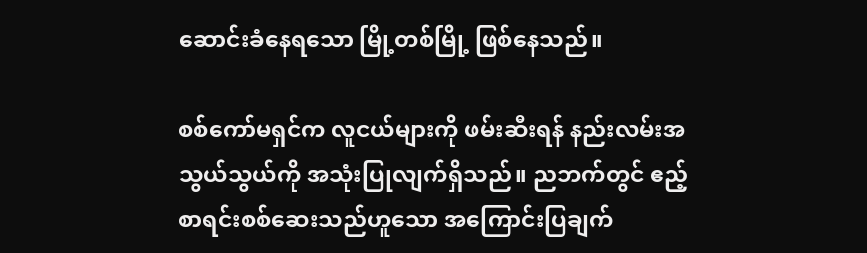ဆောင်းခံနေရသော မြို့တစ်မြို့ ဖြစ်နေသည်။

စစ်ကော်မရှင်က လူငယ်များကို ဖမ်းဆီးရန် နည်းလမ်းအသွယ်သွယ်ကို အသုံးပြုလျက်ရှိသည်။ ညဘက်တွင် ဧည့်စာရင်းစစ်ဆေးသည်ဟူသော အကြောင်းပြချက်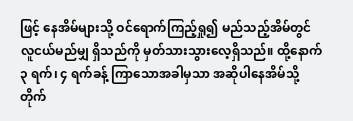ဖြင့် နေအိမ်များသို့ ဝင်ရောက်ကြည့်ရှု၍ မည်သည့်အိမ်တွင် လူငယ်မည်မျှ ရှိသည်ကို မှတ်သားသွားလေ့ရှိသည်။ ထို့နောက် ၃ ရက်၊ ၄ ရက်ခန့် ကြာသောအခါမှသာ အဆိုပါနေအိမ်သို့ တိုက်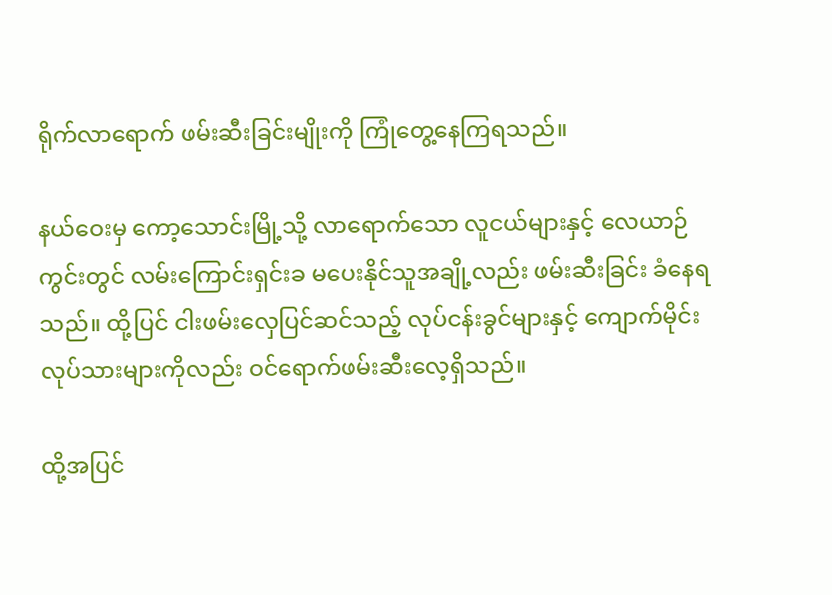ရိုက်လာရောက် ဖမ်းဆီးခြင်းမျိုးကို ကြုံတွေ့နေကြရသည်။

နယ်ဝေးမှ ကော့သောင်းမြို့သို့ လာရောက်သော လူငယ်များနှင့် လေယာဉ်ကွင်းတွင် လမ်းကြောင်းရှင်းခ မပေးနိုင်သူအချို့လည်း ဖမ်းဆီးခြင်း ခံနေရသည်။ ထို့ပြင် ငါးဖမ်းလှေပြင်ဆင်သည့် လုပ်ငန်းခွင်များနှင့် ကျောက်မိုင်းလုပ်သားများကိုလည်း ဝင်ရောက်ဖမ်းဆီးလေ့ရှိသည်။

ထို့အပြင်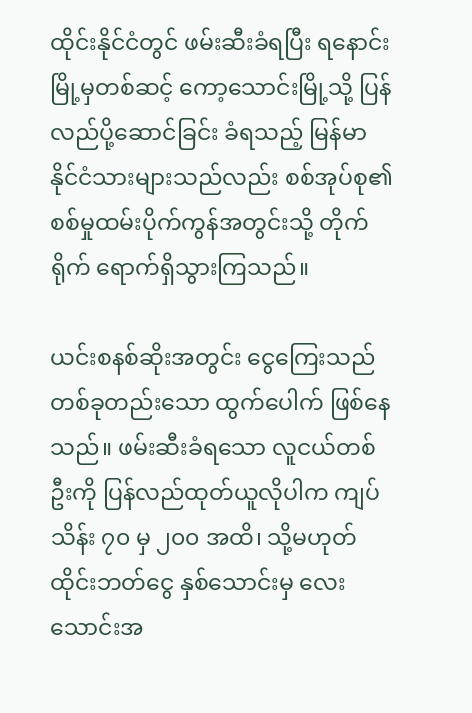ထိုင်းနိုင်ငံတွင် ဖမ်းဆီးခံရပြီး ရနောင်းမြို့မှတစ်ဆင့် ကော့သောင်းမြို့သို့ ပြန်လည်ပို့ဆောင်ခြင်း ခံရသည့် မြန်မာနိုင်ငံသားများသည်လည်း စစ်အုပ်စု၏ စစ်မှုထမ်းပိုက်ကွန်အတွင်းသို့ တိုက်ရိုက် ရောက်ရှိသွားကြသည်။

ယင်းစနစ်ဆိုးအတွင်း ငွေကြေးသည် တစ်ခုတည်းသော ထွက်ပေါက် ဖြစ်နေသည်။ ဖမ်းဆီးခံရသော လူငယ်တစ်ဦးကို ပြန်လည်ထုတ်ယူလိုပါက ကျပ်သိန်း ၇၀ မှ ၂၀၀ အထိ၊ သို့မဟုတ် ထိုင်းဘတ်ငွေ နှစ်သောင်းမှ လေးသောင်းအ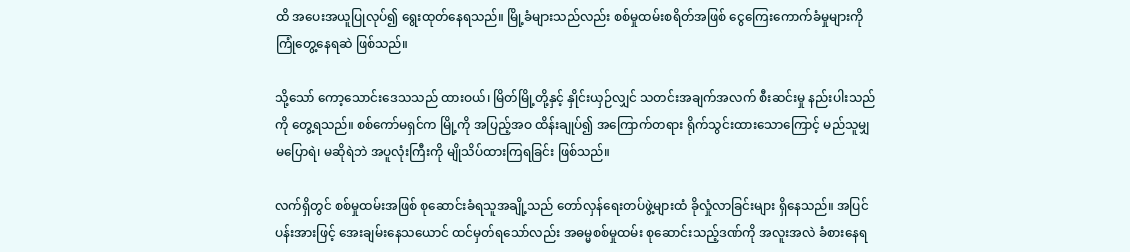ထိ အပေးအယူပြုလုပ်၍ ရွေးထုတ်နေရသည်။ မြို့ခံများသည်လည်း စစ်မှုထမ်းစရိတ်အဖြစ် ငွေကြေးကောက်ခံမှုများကို ကြုံတွေ့နေရဆဲ ဖြစ်သည်။

သို့သော် ကော့သောင်းဒေသသည် ထားဝယ်၊ မြိတ်မြို့တို့နှင့် နှိုင်းယှဉ်လျှင် သတင်းအချက်အလက် စီးဆင်းမှု နည်းပါးသည်ကို တွေ့ရသည်။ စစ်ကော်မရှင်က မြို့ကို အပြည့်အဝ ထိန်းချုပ်၍ အကြောက်တရား ရိုက်သွင်းထားသောကြောင့် မည်သူမျှ မပြောရဲ၊ မဆိုရဲဘဲ အပူလုံးကြီးကို မျိုသိပ်ထားကြရခြင်း ဖြစ်သည်။

လက်ရှိတွင် စစ်မှုထမ်းအဖြစ် စုဆောင်းခံရသူအချို့သည် တော်လှန်ရေးတပ်ဖွဲ့များထံ ခိုလှုံလာခြင်းများ ရှိနေသည်။ အပြင်ပန်းအားဖြင့် အေးချမ်းနေသယောင် ထင်မှတ်ရသော်လည်း အဓမ္မစစ်မှုထမ်း စုဆောင်းသည့်ဒဏ်ကို အလူးအလဲ ခံစားနေရ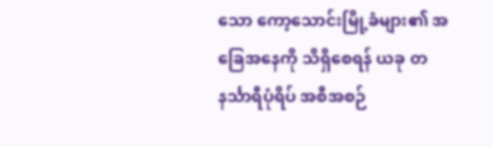သော ကော့သောင်းမြို့ခံများ၏ အခြေအနေကို သိရှိစေရန် ယခု တနင်္သာရီပုံရိပ် အစီအစဉ်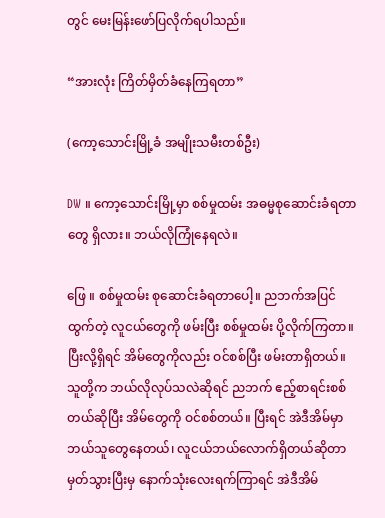တွင် မေးမြန်းဖော်ပြလိုက်ရပါသည်။

“အားလုံး ကြိတ်မှိတ်ခံနေကြရတာ”

(ကော့သောင်းမြို့ခံ အမျိုးသမီးတစ်ဦး)

DW ။ ကော့သောင်းမြို့မှာ စစ်မှုထမ်း အဓမ္မစုဆောင်းခံရတာတွေ ရှိလား။ ဘယ်လိုကြုံနေရလဲ။

ဖြေ ။ စစ်မှုထမ်း စုဆောင်းခံရတာပေါ့။ ညဘက်အပြင်ထွက်တဲ့ လူငယ်တွေကို ဖမ်းပြီး စစ်မှုထမ်း ပို့လိုက်ကြတာ။ ပြီးလို့ရှိရင် အိမ်တွေကိုလည်း ဝင်စစ်ပြီး ဖမ်းတာရှိတယ်။ သူတို့က ဘယ်လိုလုပ်သလဲဆိုရင် ညဘက် ဧည့်စာရင်းစစ်တယ်ဆိုပြီး အိမ်တွေကို ဝင်စစ်တယ်။ ပြီးရင် အဲဒီအိမ်မှာ ဘယ်သူတွေနေတယ်၊ လူငယ်ဘယ်လောက်ရှိတယ်ဆိုတာ မှတ်သွားပြီးမှ နောက်သုံးလေးရက်ကြာရင် အဲဒီအိမ်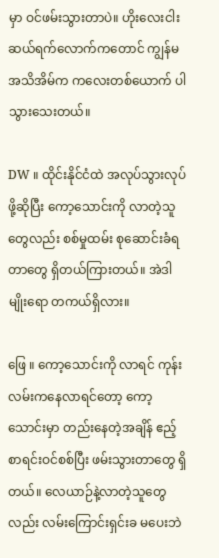မှာ ဝင်ဖမ်းသွားတာပဲ။ ဟိုးလေးငါးဆယ်ရက်လောက်ကတောင် ကျွန်မအသိအိမ်က ကလေးတစ်ယောက် ပါသွားသေးတယ်။

DW ။ ထိုင်းနိုင်ငံထဲ အလုပ်သွားလုပ်ဖို့ဆိုပြီး ကော့သောင်းကို လာတဲ့သူတွေလည်း စစ်မှုထမ်း စုဆောင်းခံရတာတွေ ရှိတယ်ကြားတယ်။ အဲဒါမျိုးရော တကယ်ရှိလား။

ဖြေ ။ ကော့သောင်းကို လာရင် ကုန်းလမ်းကနေလာရင်တော့ ကော့သောင်းမှာ တည်းနေတဲ့အချိန် ဧည့်စာရင်းဝင်စစ်ပြီး ဖမ်းသွားတာတွေ ရှိတယ်။ လေယာဉ်နဲ့လာတဲ့သူတွေလည်း လမ်းကြောင်းရှင်းခ မပေးဘဲ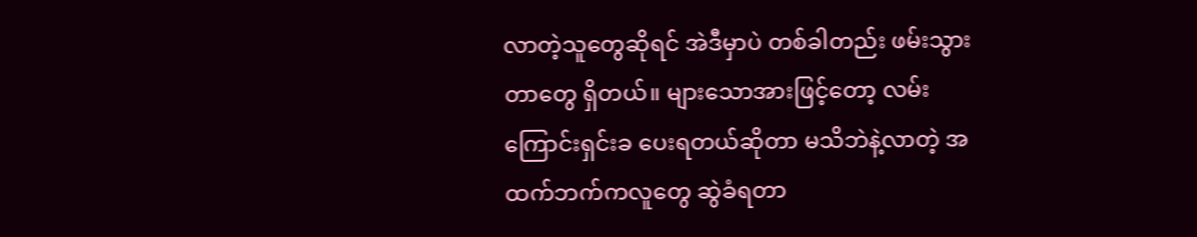လာတဲ့သူတွေဆိုရင် အဲဒီမှာပဲ တစ်ခါတည်း ဖမ်းသွားတာတွေ ရှိတယ်။ များသောအားဖြင့်တော့ လမ်းကြောင်းရှင်းခ ပေးရတယ်ဆိုတာ မသိဘဲနဲ့လာတဲ့ အထက်ဘက်ကလူတွေ ဆွဲခံရတာ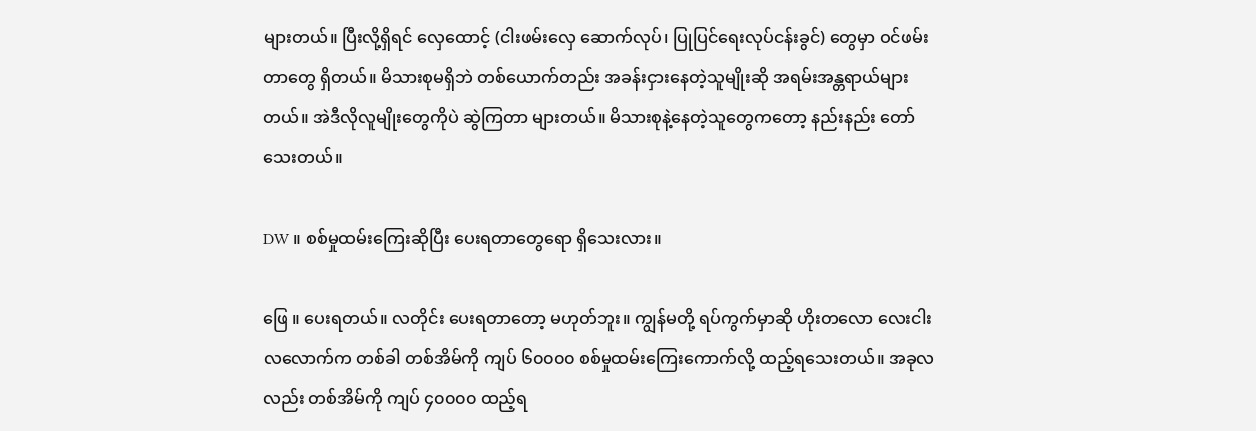များတယ်။ ပြီးလို့ရှိရင် လှေထောင့် (ငါးဖမ်းလှေ ဆောက်လုပ်၊ ပြုပြင်ရေးလုပ်ငန်းခွင်) တွေမှာ ဝင်ဖမ်းတာတွေ ရှိတယ်။ မိသားစုမရှိဘဲ တစ်ယောက်တည်း အခန်းငှားနေတဲ့သူမျိုးဆို အရမ်းအန္တရာယ်များတယ်။ အဲဒီလိုလူမျိုးတွေကိုပဲ ဆွဲကြတာ များတယ်။ မိသားစုနဲ့နေတဲ့သူတွေကတော့ နည်းနည်း တော်သေးတယ်။

DW ။ စစ်မှုထမ်းကြေးဆိုပြီး ပေးရတာတွေရော ရှိသေးလား။

ဖြေ ။ ပေးရတယ်။ လတိုင်း ပေးရတာတော့ မဟုတ်ဘူး။ ကျွန်မတို့ ရပ်ကွက်မှာဆို ဟိုးတလော လေးငါးလလောက်က တစ်ခါ တစ်အိမ်ကို ကျပ် ၆၀၀၀၀ စစ်မှုထမ်းကြေးကောက်လို့ ထည့်ရသေးတယ်။ အခုလလည်း တစ်အိမ်ကို ကျပ် ၄၀၀၀၀ ထည့်ရ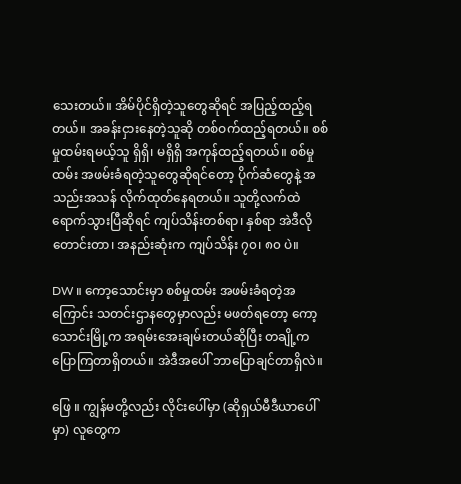သေးတယ်။ အိမ်ပိုင်ရှိတဲ့သူတွေဆိုရင် အပြည့်ထည့်ရတယ်။ အခန်းငှားနေတဲ့သူဆို တစ်ဝက်ထည့်ရတယ်။ စစ်မှုထမ်းရမယ့်သူ ရှိရှိ၊ မရှိရှိ အကုန်ထည့်ရတယ်။ စစ်မှုထမ်း အဖမ်းခံရတဲ့သူတွေဆိုရင်တော့ ပိုက်ဆံတွေနဲ့ အသည်းအသန် လိုက်ထုတ်နေရတယ်။ သူတို့လက်ထဲ ရောက်သွားပြီဆိုရင် ကျပ်သိန်းတစ်ရာ၊ နှစ်ရာ အဲဒီလို တောင်းတာ၊ အနည်းဆုံးက ကျပ်သိန်း ၇၀၊ ၈၀ ပဲ။

DW ။ ကော့သောင်းမှာ စစ်မှုထမ်း အဖမ်းခံရတဲ့အကြောင်း သတင်းဌာနတွေမှာလည်း မဖတ်ရတော့ ကော့သောင်းမြို့က အရမ်းအေးချမ်းတယ်ဆိုပြီး တချို့က ပြောကြတာရှိတယ်။ အဲဒီအပေါ် ဘာပြောချင်တာရှိလဲ။

ဖြေ ။ ကျွန်မတို့လည်း လိုင်းပေါ်မှာ (ဆိုရှယ်မီဒီယာပေါ်မှာ) လူတွေက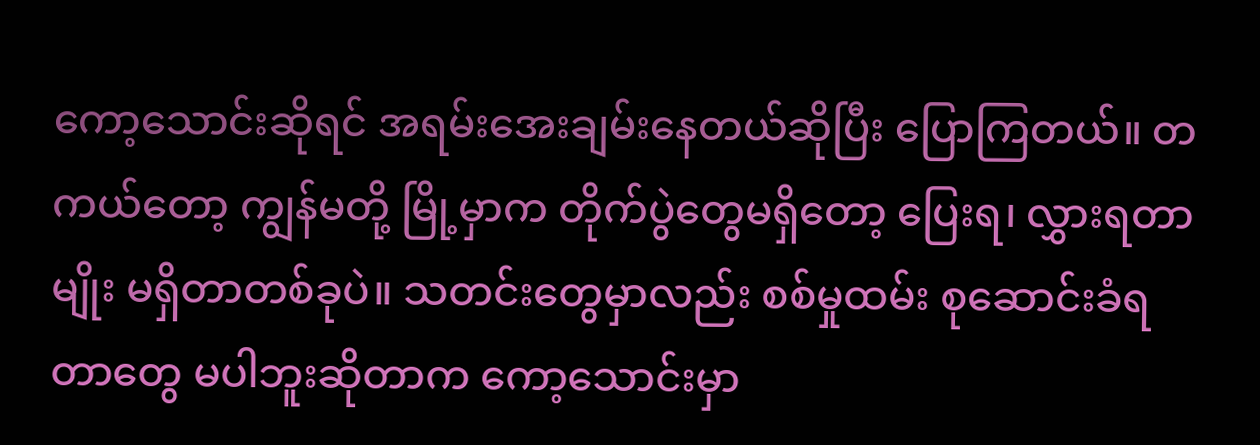ကော့သောင်းဆိုရင် အရမ်းအေးချမ်းနေတယ်ဆိုပြီး ပြောကြတယ်။ တကယ်တော့ ကျွန်မတို့ မြို့မှာက တိုက်ပွဲတွေမရှိတော့ ပြေးရ၊ လွှားရတာမျိုး မရှိတာတစ်ခုပဲ။ သတင်းတွေမှာလည်း စစ်မှုထမ်း စုဆောင်းခံရတာတွေ မပါဘူးဆိုတာက ကော့သောင်းမှာ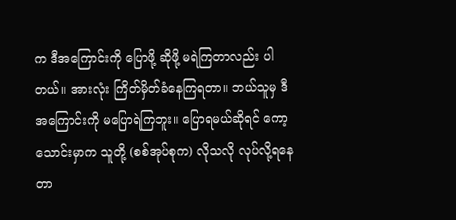က ဒီအကြောင်းကို ပြောဖို့ ဆိုဖို့ မရဲကြတာလည်း ပါတယ်။ အားလုံး ကြိတ်မှိတ်ခံနေကြရတာ။ ဘယ်သူမှ ဒီအကြောင်းကို မပြောရဲကြဘူး။ ပြောရမယ်ဆိုရင် ကော့သောင်းမှာက သူတို့ (စစ်အုပ်စုက) လိုသလို လုပ်လို့ရနေတာ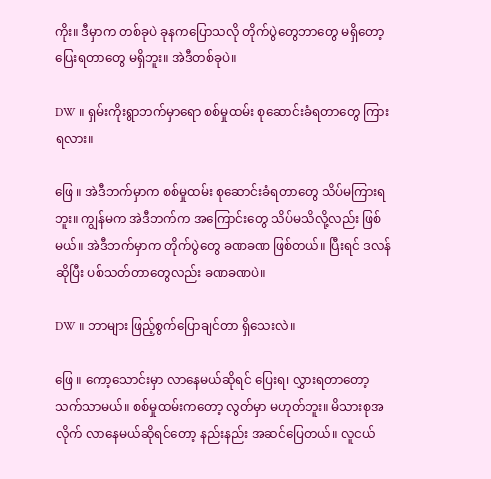ကိုး။ ဒီမှာက တစ်ခုပဲ ခုနကပြောသလို တိုက်ပွဲတွေဘာတွေ မရှိတော့ ပြေးရတာတွေ မရှိဘူး။ အဲဒီတစ်ခုပဲ။

DW ။ ရှမ်းကိုးရွာဘက်မှာရော စစ်မှုထမ်း စုဆောင်းခံရတာတွေ ကြားရလား။

ဖြေ ။ အဲဒီဘက်မှာက စစ်မှုထမ်း စုဆောင်းခံရတာတွေ သိပ်မကြားရဘူး။ ကျွန်မက အဲဒီဘက်က အကြောင်းတွေ သိပ်မသိလို့လည်း ဖြစ်မယ်။ အဲဒီဘက်မှာက တိုက်ပွဲတွေ ခဏခဏ ဖြစ်တယ်။ ပြီးရင် ဒလန်ဆိုပြီး ပစ်သတ်တာတွေလည်း ခဏခဏပဲ။

DW ။ ဘာများ ဖြည့်စွက်ပြောချင်တာ ရှိသေးလဲ။

ဖြေ ။ ကော့သောင်းမှာ လာနေမယ်ဆိုရင် ပြေးရ၊ လွှားရတာတော့ သက်သာမယ်။ စစ်မှုထမ်းကတော့ လွတ်မှာ မဟုတ်ဘူး။ မိသားစုအလိုက် လာနေမယ်ဆိုရင်တော့ နည်းနည်း အဆင်ပြေတယ်။ လူငယ်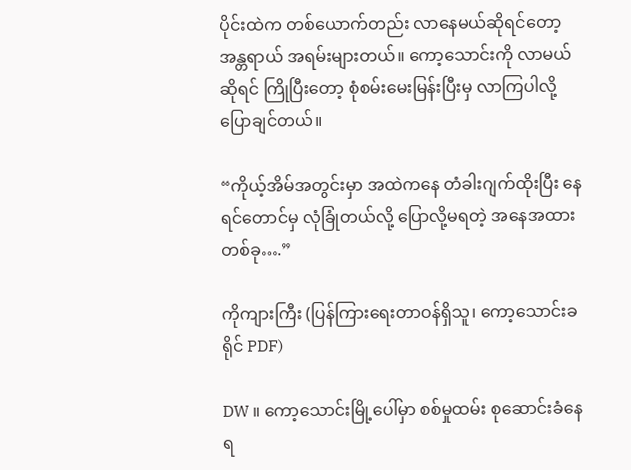ပိုင်းထဲက တစ်ယောက်တည်း လာနေမယ်ဆိုရင်တော့ အန္တရာယ် အရမ်းများတယ်။ ကော့သောင်းကို လာမယ်ဆိုရင် ကြိုပြီးတော့ စုံစမ်းမေးမြန်းပြီးမှ လာကြပါလို့ ပြောချင်တယ်။

“ကိုယ့်အိမ်အတွင်းမှာ အထဲကနေ တံခါးဂျက်ထိုးပြီး နေရင်တောင်မှ လုံခြုံတယ်လို့ ပြောလို့မရတဲ့ အနေအထားတစ်ခု….”

ကိုကျားကြီး (ပြန်ကြားရေးတာဝန်ရှိသူ၊ ကော့သောင်းခရိုင် PDF)

DW ။ ကော့သောင်းမြို့ပေါ်မှာ စစ်မှုထမ်း စုဆောင်းခံနေရ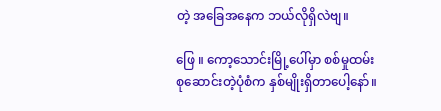တဲ့ အခြေအနေက ဘယ်လိုရှိလဲဗျ။

ဖြေ ။ ကော့သောင်းမြို့ပေါ်မှာ စစ်မှုထမ်း စုဆောင်းတဲ့ပုံစံက နှစ်မျိုးရှိတာပေါ့နော်။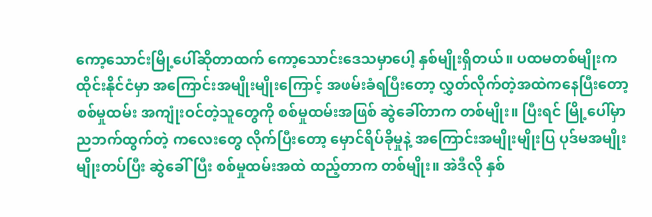ကော့သောင်းမြို့ပေါ်ဆိုတာထက် ကော့သောင်းဒေသမှာပေါ့ နှစ်မျိုးရှိတယ်။ ပထမတစ်မျိုးက ထိုင်းနိုင်ငံမှာ အကြောင်းအမျိုးမျိုးကြောင့် အဖမ်းခံရပြီးတော့ လွှတ်လိုက်တဲ့အထဲကနေပြီးတော့ စစ်မှုထမ်း အကျုံးဝင်တဲ့သူတွေကို စစ်မှုထမ်းအဖြစ် ဆွဲခေါ်တာက တစ်မျိုး။ ပြီးရင် မြို့ပေါ်မှာ ညဘက်ထွက်တဲ့ ကလေးတွေ လိုက်ပြီးတော့ မှောင်ရိပ်ခိုမှုနဲ့ အကြောင်းအမျိုးမျိုးပြ ပုဒ်မအမျိုးမျိုးတပ်ပြီး ဆွဲခေါ်ပြီး စစ်မှုထမ်းအထဲ ထည့်တာက တစ်မျိုး။ အဲဒီလို နှစ်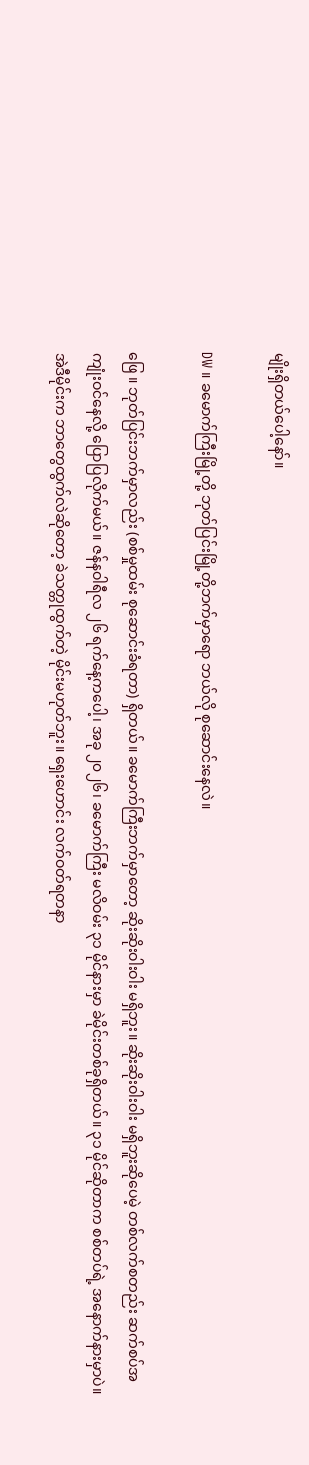မျိုးရှိတယ်ပေါ့နော်။

DW ။ ခမောက်ကြီးမြို့တို့ ဘုတ်ပြင်းမြို့တို့ဘက်မှာရော ဘယ်လို စုဆောင်းနေလဲ။

ဖြေ ။ ဘုတ်ပြင်းဘက်မှာလည်း (စစ်မှုထမ်း စုဆောင်းခံရတာ) ရှိတယ်။ ခမောက်ကြီးဘက်မှာတော့ ဆိုးဆိုးဝါးဝါး မရှိဘူး။ ဆိုးဆိုးဝါးဝါး မရှိဘူးဆိုပေမဲ့ တစ်လက်စတည်း ဆက်စပ်အကျုံးဝင်နေလို့ ပြောပြလိုက်မယ်။ ဇန်နဝါရီလ ၂၆ ရက်နေ့ကပေါ့၊ အခု ၂၀၂၆၊ ခမောက်ကြီး မလိဝမ်း ၃၁ မိုင်နားမှာ ခဲမိုင်းတစ်ခုရှိတယ်။ ၃၁ မိုင်ဆိုတာက စစ်တပ်ရဲ့ အနောက်နားမှာပဲ။ အဲဒီမိုင်းက ဘာတွေထွက်လဲဆိုတော့ ခဲသတ္တုထွက်တဲ့ မိုင်းမဟုတ်ဘူး။ ရှေးဟောင်း လက်ဝတ်ရတနာ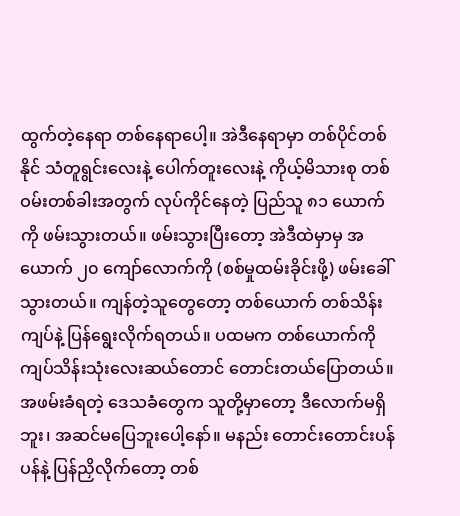ထွက်တဲ့နေရာ တစ်နေရာပေါ့။ အဲဒီနေရာမှာ တစ်ပိုင်တစ်နိုင် သံတူရွင်းလေးနဲ့ ပေါက်တူးလေးနဲ့ ကိုယ့်မိသားစု တစ်ဝမ်းတစ်ခါးအတွက် လုပ်ကိုင်နေတဲ့ ပြည်သူ ၈၁ ယောက်ကို ဖမ်းသွားတယ်။ ဖမ်းသွားပြီးတော့ အဲဒီထဲမှာမှ အယောက် ၂၀ ကျော်လောက်ကို (စစ်မှုထမ်းခိုင်းဖို့) ဖမ်းခေါ်သွားတယ်။ ကျန်တဲ့သူတွေတော့ တစ်ယောက် တစ်သိန်းကျပ်နဲ့ ပြန်ရွေးလိုက်ရတယ်။ ပထမက တစ်ယောက်ကို ကျပ်သိန်းသုံးလေးဆယ်တောင် တောင်းတယ်ပြောတယ်။ အဖမ်းခံရတဲ့ ဒေသခံတွေက သူတို့မှာတော့ ဒီလောက်မရှိဘူး၊ အဆင်မပြေဘူးပေါ့နော်။ မနည်း တောင်းတောင်းပန်ပန်နဲ့ ပြန်ညှိလိုက်တော့ တစ်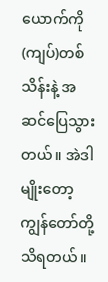ယောက်ကို (ကျပ်)တစ်သိန်းနဲ့ အဆင်ပြေသွားတယ်။ အဲဒါမျိုးတော့ ကျွန်တော်တို့ သိရတယ်။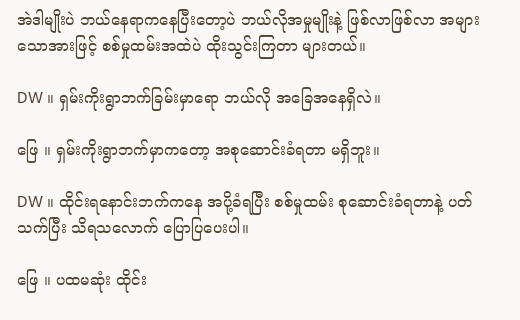အဲဒါမျိုးပဲ ဘယ်နေရာကနေပြီးတော့ပဲ ဘယ်လိုအမှုမျိုးနဲ့ ဖြစ်လာဖြစ်လာ အများသောအားဖြင့် စစ်မှုထမ်းအထဲပဲ ထိုးသွင်းကြတာ များတယ်။

DW ။ ရှမ်းကိုးရွာဘက်ခြမ်းမှာရော ဘယ်လို အခြေအနေရှိလဲ။

ဖြေ ။ ရှမ်းကိုးရွာဘက်မှာကတော့ အစုဆောင်းခံရတာ မရှိဘူး။

DW ။ ထိုင်းရနောင်းဘက်ကနေ အပို့ခံရပြီး စစ်မှုထမ်း စုဆောင်းခံရတာနဲ့ ပတ်သက်ပြီး သိရသလောက် ပြောပြပေးပါ။

ဖြေ ။ ပထမဆုံး ထိုင်း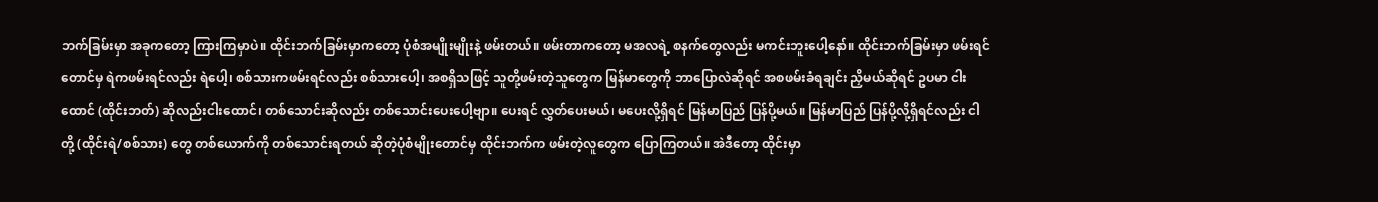ဘက်ခြမ်းမှာ အခုကတော့ ကြားကြမှာပဲ။ ထိုင်းဘက်ခြမ်းမှာကတော့ ပုံစံအမျိုးမျိုးနဲ့ ဖမ်းတယ်။ ဖမ်းတာကတော့ မအလရဲ့ စနက်တွေလည်း မကင်းဘူးပေါ့နော်။ ထိုင်းဘက်ခြမ်းမှာ ဖမ်းရင်တောင်မှ ရဲကဖမ်းရင်လည်း ရဲပေါ့၊ စစ်သားကဖမ်းရင်လည်း စစ်သားပေါ့၊ အစရှိသဖြင့် သူတို့ဖမ်းတဲ့သူတွေက မြန်မာတွေကို ဘာပြောလဲဆိုရင် အစဖမ်းခံရချင်း ညှိမယ်ဆိုရင် ဥပမာ ငါးထောင် (ထိုင်းဘတ်) ဆိုလည်းငါးထောင်၊ တစ်သောင်းဆိုလည်း တစ်သောင်းပေးပေါ့ဗျာ။ ပေးရင် လွှတ်ပေးမယ်၊ မပေးလို့ရှိရင် မြန်မာပြည် ပြန်ပို့မယ်။ မြန်မာပြည် ပြန်ပို့လို့ရှိရင်လည်း ငါတို့ (ထိုင်းရဲ/စစ်သား) တွေ တစ်ယောက်ကို တစ်သောင်းရတယ် ဆိုတဲ့ပုံစံမျိုးတောင်မှ ထိုင်းဘက်က ဖမ်းတဲ့လူတွေက ပြောကြတယ်။ အဲဒီတော့ ထိုင်းမှာ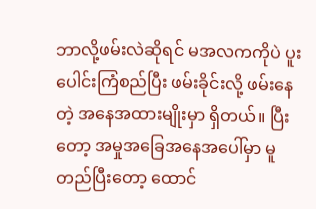ဘာလို့ဖမ်းလဲဆိုရင် မအလကကိုပဲ ပူးပေါင်းကြံစည်ပြီး ဖမ်းခိုင်းလို့ ဖမ်းနေတဲ့ အနေအထားမျိုးမှာ ရှိတယ်။ ပြီးတော့ အမှုအခြေအနေအပေါ်မှာ မူတည်ပြီးတော့ ထောင်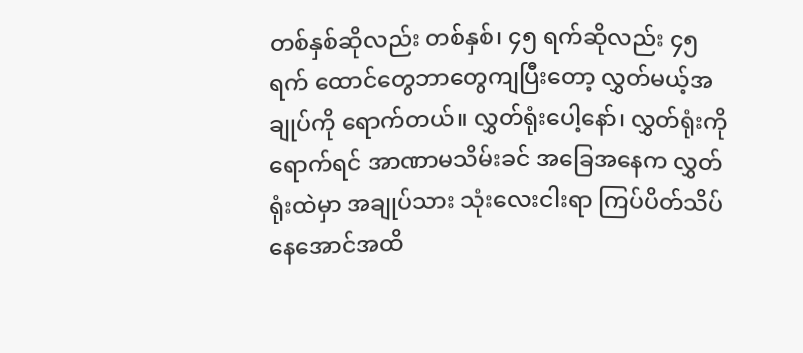တစ်နှစ်ဆိုလည်း တစ်နှစ်၊ ၄၅ ရက်ဆိုလည်း ၄၅ ရက် ထောင်တွေဘာတွေကျပြီးတော့ လွှတ်မယ့်အချုပ်ကို ရောက်တယ်။ လွှတ်ရုံးပေါ့နော်၊ လွှတ်ရုံးကိုရောက်ရင် အာဏာမသိမ်းခင် အခြေအနေက လွှတ်ရုံးထဲမှာ အချုပ်သား သုံးလေးငါးရာ ကြပ်ပိတ်သိပ်နေအောင်အထိ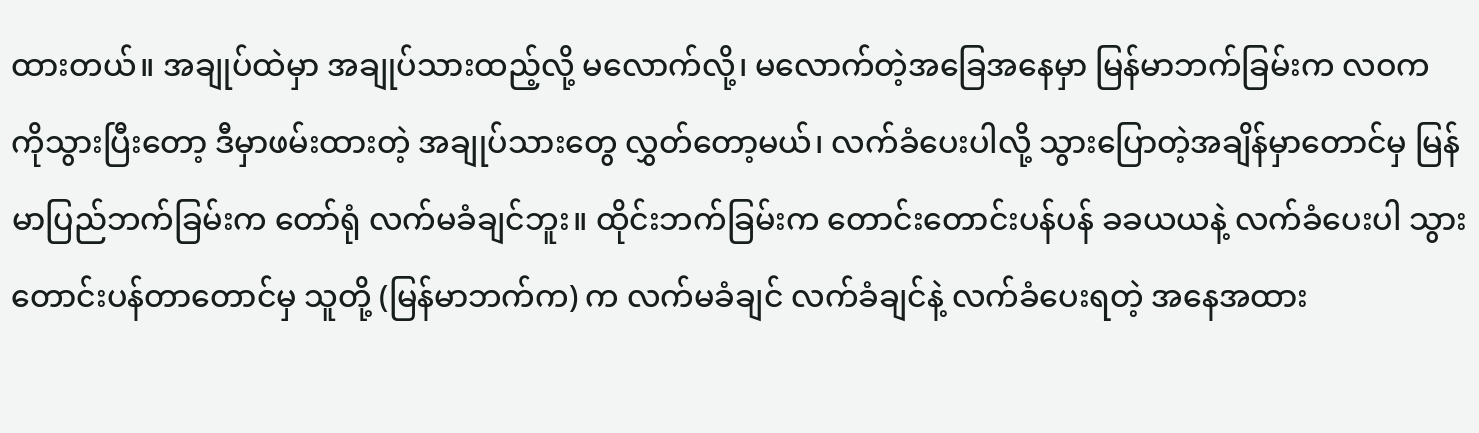ထားတယ်။ အချုပ်ထဲမှာ အချုပ်သားထည့်လို့ မလောက်လို့၊ မလောက်တဲ့အခြေအနေမှာ မြန်မာဘက်ခြမ်းက လဝက ကိုသွားပြီးတော့ ဒီမှာဖမ်းထားတဲ့ အချုပ်သားတွေ လွှတ်တော့မယ်၊ လက်ခံပေးပါလို့ သွားပြောတဲ့အချိန်မှာတောင်မှ မြန်မာပြည်ဘက်ခြမ်းက တော်ရုံ လက်မခံချင်ဘူး။ ထိုင်းဘက်ခြမ်းက တောင်းတောင်းပန်ပန် ခခယယနဲ့ လက်ခံပေးပါ သွားတောင်းပန်တာတောင်မှ သူတို့ (မြန်မာဘက်က) က လက်မခံချင် လက်ခံချင်နဲ့ လက်ခံပေးရတဲ့ အနေအထား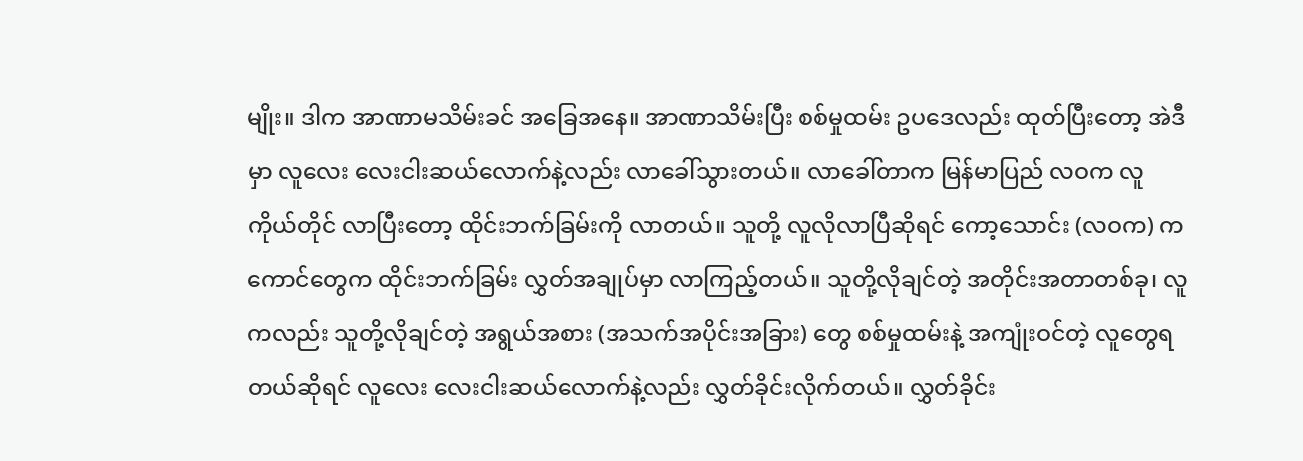မျိုး။ ဒါက အာဏာမသိမ်းခင် အခြေအနေ။ အာဏာသိမ်းပြီး စစ်မှုထမ်း ဥပဒေလည်း ထုတ်ပြီးတော့ အဲဒီမှာ လူလေး လေးငါးဆယ်လောက်နဲ့လည်း လာခေါ်သွားတယ်။ လာခေါ်တာက မြန်မာပြည် လဝက လူကိုယ်တိုင် လာပြီးတော့ ထိုင်းဘက်ခြမ်းကို လာတယ်။ သူတို့ လူလိုလာပြီဆိုရင် ကော့သောင်း (လဝက) က ကောင်တွေက ထိုင်းဘက်ခြမ်း လွှတ်အချုပ်မှာ လာကြည့်တယ်။ သူတို့လိုချင်တဲ့ အတိုင်းအတာတစ်ခု၊ လူကလည်း သူတို့လိုချင်တဲ့ အရွယ်အစား (အသက်အပိုင်းအခြား) တွေ စစ်မှုထမ်းနဲ့ အကျုံးဝင်တဲ့ လူတွေရတယ်ဆိုရင် လူလေး လေးငါးဆယ်လောက်နဲ့လည်း လွှတ်ခိုင်းလိုက်တယ်။ လွှတ်ခိုင်း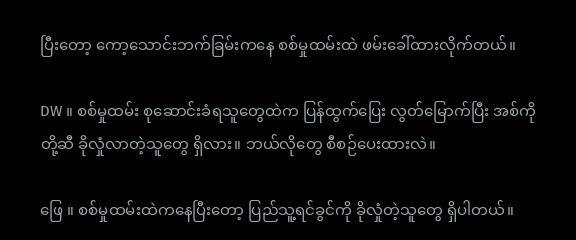ပြီးတော့ ကော့သောင်းဘက်ခြမ်းကနေ စစ်မှုထမ်းထဲ ဖမ်းခေါ်ထားလိုက်တယ်။

DW ။ စစ်မှုထမ်း စုဆောင်းခံရသူတွေထဲက ပြန်ထွက်ပြေး လွတ်မြောက်ပြီး အစ်ကိုတို့ဆီ ခိုလှုံလာတဲ့သူတွေ ရှိလား။ ဘယ်လိုတွေ စီစဉ်ပေးထားလဲ။

ဖြေ ။ စစ်မှုထမ်းထဲကနေပြီးတော့ ပြည်သူ့ရင်ခွင်ကို ခိုလှုံတဲ့သူတွေ ရှိပါတယ်။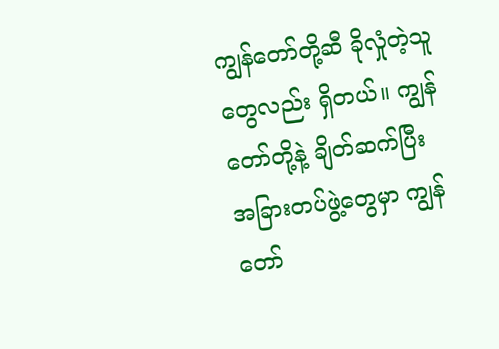ကျွန်တော်တို့ဆီ ခိုလှုံတဲ့သူတွေလည်း ရှိတယ်။ ကျွန်တော်တို့နဲ့ ချိတ်ဆက်ပြီး အခြားတပ်ဖွဲ့တွေမှာ ကျွန်တော်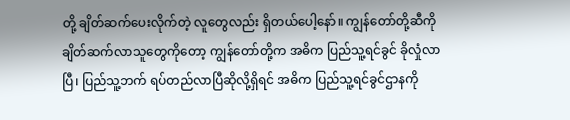တို့ ချိတ်ဆက်ပေးလိုက်တဲ့ လူတွေလည်း ရှိတယ်ပေါ့နော်။ ကျွန်တော်တို့ဆီကို ချိတ်ဆက်လာသူတွေကိုတော့ ကျွန်တော်တို့က အဓိက ပြည်သူ့ရင်ခွင် ခိုလှုံလာပြီ၊ ပြည်သူ့ဘက် ရပ်တည်လာပြီဆိုလို့ရှိရင် အဓိက ပြည်သူ့ရင်ခွင်ဌာနကို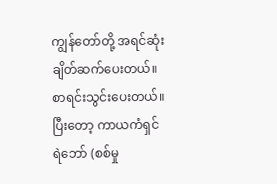ကျွန်တော်တို့ အရင်ဆုံး ချိတ်ဆက်ပေးတယ်။ စာရင်းသွင်းပေးတယ်။ ပြီးတော့ ကာယကံရှင် ရဲဘော် (စစ်မှု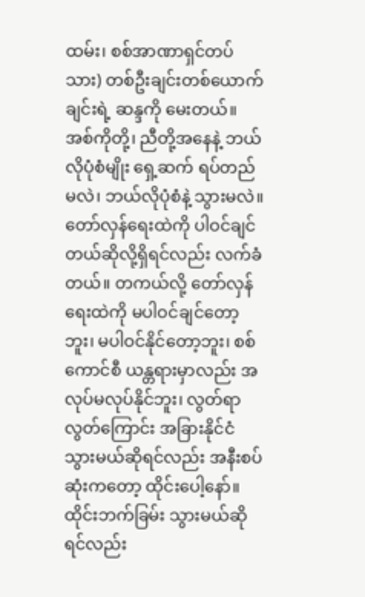ထမ်း၊ စစ်အာဏာရှင်တပ်သား) တစ်ဦးချင်းတစ်ယောက်ချင်းရဲ့ ဆန္ဒကို မေးတယ်။ အစ်ကိုတို့၊ ညီတို့အနေနဲ့ ဘယ်လိုပုံစံမျိုး ရှေ့ဆက် ရပ်တည်မလဲ၊ ဘယ်လိုပုံစံနဲ့ သွားမလဲ။ တော်လှန်ရေးထဲကို ပါဝင်ချင်တယ်ဆိုလို့ရှိရင်လည်း လက်ခံတယ်။ တကယ်လို့ တော်လှန်ရေးထဲကို မပါဝင်ချင်တော့ဘူး၊ မပါဝင်နိုင်တော့ဘူး၊ စစ်ကောင်စီ ယန္တရားမှာလည်း အလုပ်မလုပ်နိုင်ဘူး၊ လွတ်ရာလွတ်ကြောင်း အခြားနိုင်ငံ သွားမယ်ဆိုရင်လည်း အနီးစပ်ဆုံးကတော့ ထိုင်းပေါ့နော်။ ထိုင်းဘက်ခြမ်း သွားမယ်ဆိုရင်လည်း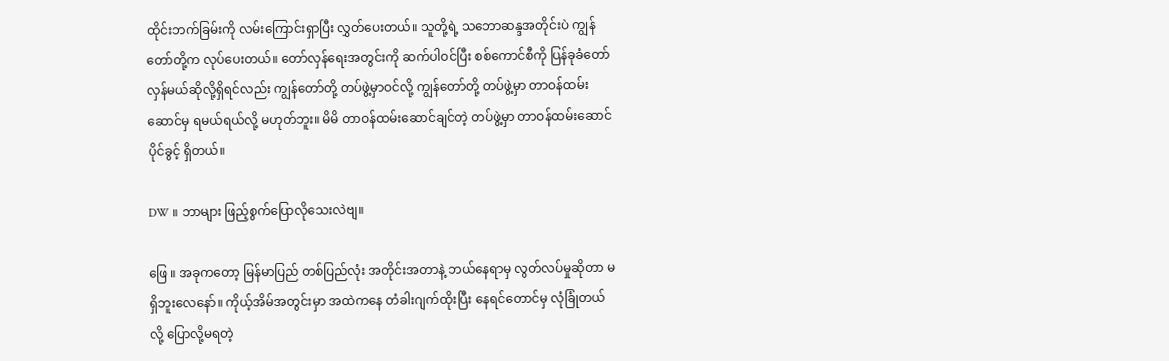ထိုင်းဘက်ခြမ်းကို လမ်းကြောင်းရှာပြီး လွှတ်ပေးတယ်။ သူတို့ရဲ့ သဘောဆန္ဒအတိုင်းပဲ ကျွန်တော်တို့က လုပ်ပေးတယ်။ တော်လှန်ရေးအတွင်းကို ဆက်ပါဝင်ပြီး စစ်ကောင်စီကို ပြန်ခုခံတော်လှန်မယ်ဆိုလို့ရှိရင်လည်း ကျွန်တော်တို့ တပ်ဖွဲ့မှာဝင်လို့ ကျွန်တော်တို့ တပ်ဖွဲ့မှာ တာဝန်ထမ်းဆောင်မှ ရမယ်ရယ်လို့ မဟုတ်ဘူး။ မိမိ တာဝန်ထမ်းဆောင်ချင်တဲ့ တပ်ဖွဲ့မှာ တာဝန်ထမ်းဆောင်ပိုင်ခွင့် ရှိတယ်။

DW ။ ဘာများ ဖြည့်စွက်ပြောလိုသေးလဲဗျ။

ဖြေ ။ အခုကတော့ မြန်မာပြည် တစ်ပြည်လုံး အတိုင်းအတာနဲ့ ဘယ်နေရာမှ လွတ်လပ်မှုဆိုတာ မရှိဘူးလေနော်။ ကိုယ့်အိမ်အတွင်းမှာ အထဲကနေ တံခါးဂျက်ထိုးပြီး နေရင်တောင်မှ လုံခြုံတယ်လို့ ပြောလို့မရတဲ့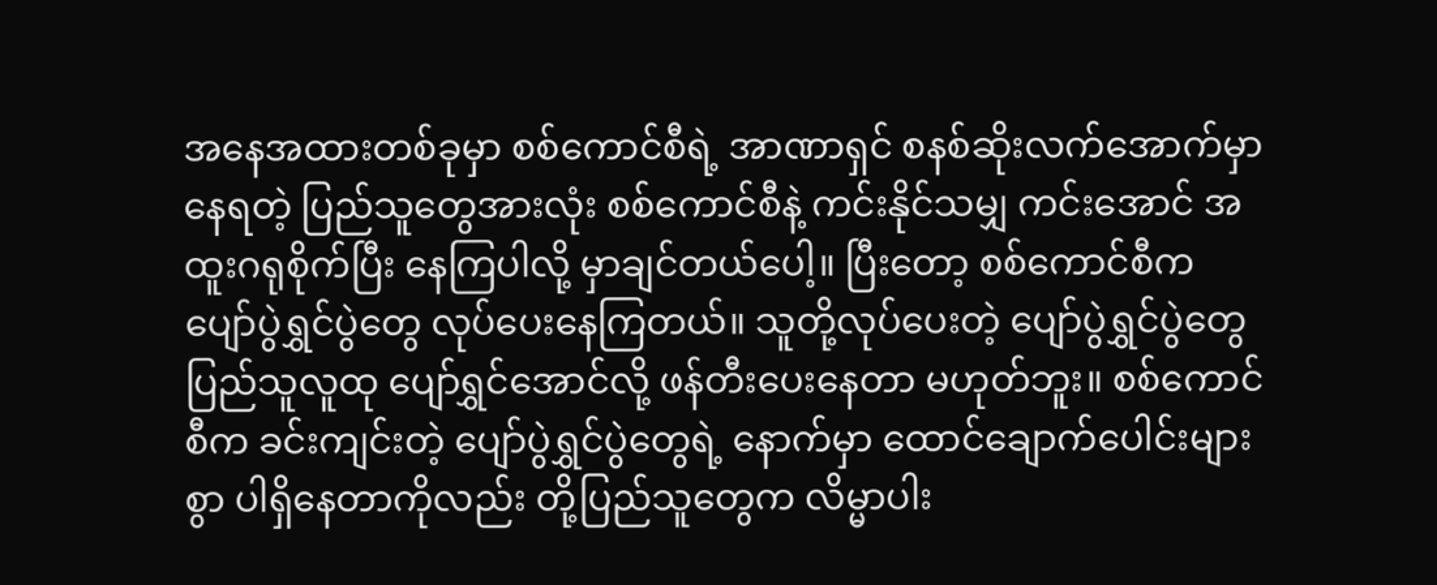အနေအထားတစ်ခုမှာ စစ်ကောင်စီရဲ့ အာဏာရှင် စနစ်ဆိုးလက်အောက်မှာ နေရတဲ့ ပြည်သူတွေအားလုံး စစ်ကောင်စီနဲ့ ကင်းနိုင်သမျှ ကင်းအောင် အထူးဂရုစိုက်ပြီး နေကြပါလို့ မှာချင်တယ်ပေါ့။ ပြီးတော့ စစ်ကောင်စီက ပျော်ပွဲရွှင်ပွဲတွေ လုပ်ပေးနေကြတယ်။ သူတို့လုပ်ပေးတဲ့ ပျော်ပွဲရွှင်ပွဲတွေ ပြည်သူလူထု ပျော်ရွှင်အောင်လို့ ဖန်တီးပေးနေတာ မဟုတ်ဘူး။ စစ်ကောင်စီက ခင်းကျင်းတဲ့ ပျော်ပွဲရွှင်ပွဲတွေရဲ့ နောက်မှာ ထောင်ချောက်ပေါင်းများစွာ ပါရှိနေတာကိုလည်း တို့ပြည်သူတွေက လိမ္မာပါး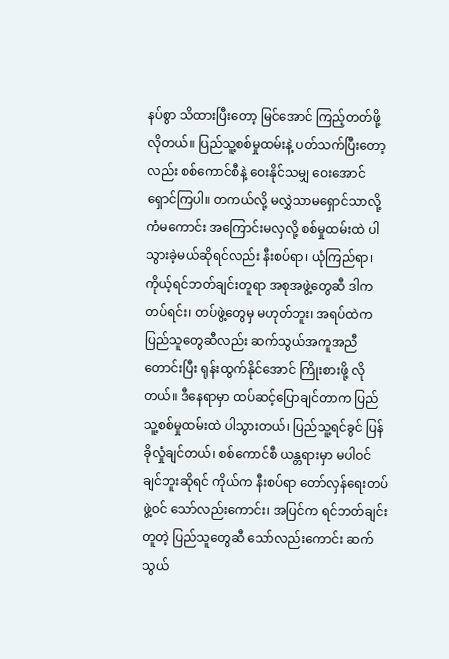နပ်စွာ သိထားပြီးတော့ မြင်အောင် ကြည့်တတ်ဖို့ လိုတယ်။ ပြည်သူ့စစ်မှုထမ်းနဲ့ ပတ်သက်ပြီးတော့လည်း စစ်ကောင်စီနဲ့ ဝေးနိုင်သမျှ ဝေးအောင် ရှောင်ကြပါ။ တကယ်လို့ မလွှဲသာမရှောင်သာလို့ ကံမကောင်း အကြောင်းမလှလို့ စစ်မှုထမ်းထဲ ပါသွားခဲ့မယ်ဆိုရင်လည်း နီးစပ်ရာ၊ ယုံကြည်ရာ၊ ကိုယ့်ရင်ဘတ်ချင်းတူရာ အစုအဖွဲ့တွေဆီ ဒါက တပ်ရင်း၊ တပ်ဖွဲ့တွေမှ မဟုတ်ဘူး၊ အရပ်ထဲက ပြည်သူတွေဆီလည်း ဆက်သွယ်အကူအညီတောင်းပြီး ရုန်းထွက်နိုင်အောင် ကြိုးစားဖို့ လိုတယ်။ ဒီနေရာမှာ ထပ်ဆင့်ပြောချင်တာက ပြည်သူ့စစ်မှုထမ်းထဲ ပါသွားတယ်၊ ပြည်သူ့ရင်ခွင် ပြန်ခိုလှုံချင်တယ်၊ စစ်ကောင်စီ ယန္တရားမှာ မပါဝင်ချင်ဘူးဆိုရင် ကိုယ်က နီးစပ်ရာ တော်လှန်ရေးတပ်ဖွဲ့ဝင် သော်လည်းကောင်း၊ အပြင်က ရင်ဘတ်ချင်းတူတဲ့ ပြည်သူတွေဆီ သော်လည်းကောင်း ဆက်သွယ်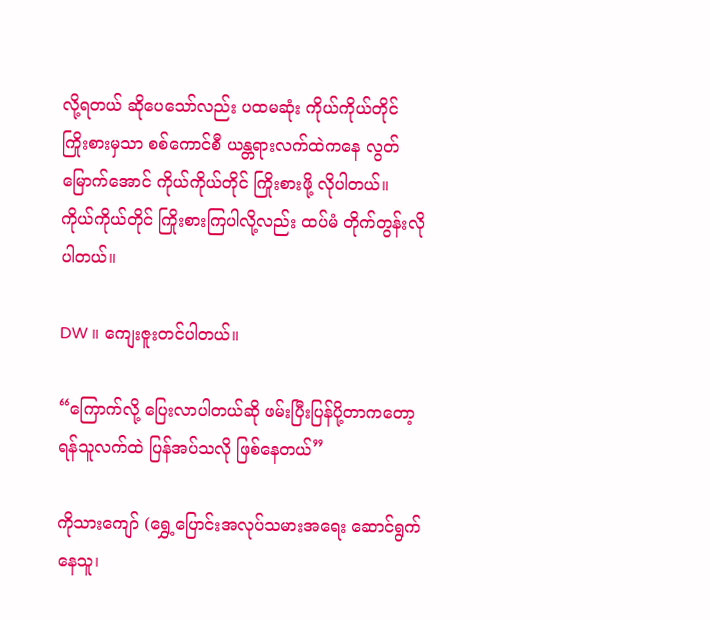လို့ရတယ် ဆိုပေသော်လည်း ပထမဆုံး ကိုယ်ကိုယ်တိုင် ကြိုးစားမှသာ စစ်ကောင်စီ ယန္တရားလက်ထဲကနေ လွတ်မြောက်အောင် ကိုယ်ကိုယ်တိုင် ကြိုးစားဖို့ လိုပါတယ်။ ကိုယ်ကိုယ်တိုင် ကြိုးစားကြပါလို့လည်း ထပ်မံ တိုက်တွန်းလိုပါတယ်။

DW ။ ကျေးဇူးတင်ပါတယ်။

“ကြောက်လို့ ပြေးလာပါတယ်ဆို ဖမ်းပြီးပြန်ပို့တာကတော့ ရန်သူလက်ထဲ ပြန်အပ်သလို ဖြစ်နေတယ်”

ကိုသားကျော် (ရွှေ့ပြောင်းအလုပ်သမားအရေး ဆောင်ရွက်နေသူ၊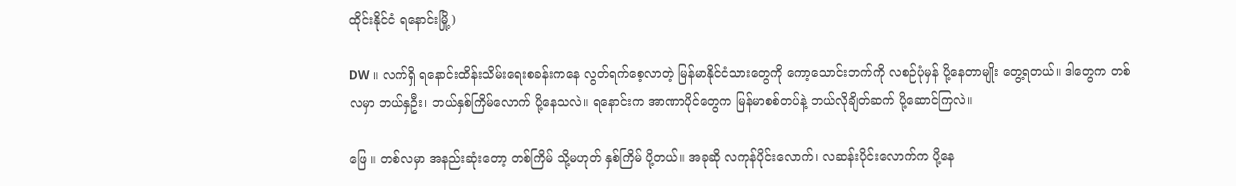ထိုင်းနိုင်ငံ ရနောင်းမြို့)

DW ။ လက်ရှိ ရနောင်းထိန်းသိမ်းရေးစခန်းကနေ လွတ်ရက်စေ့လာတဲ့ မြန်မာနိုင်ငံသားတွေကို ကော့သောင်းဘက်ကို လစဉ်ပုံမှန် ပို့နေတာမျိုး တွေ့ရတယ်။ ဒါတွေက တစ်လမှာ ဘယ်နှဦး၊ ဘယ်နှစ်ကြိမ်လောက် ပို့နေသလဲ။ ရနောင်းက အာဏာပိုင်တွေက မြန်မာစစ်တပ်နဲ့ ဘယ်လိုချိတ်ဆက် ပို့ဆောင်ကြလဲ။

ဖြေ ။ တစ်လမှာ အနည်းဆုံးတော့ တစ်ကြိမ် သို့မဟုတ် နှစ်ကြိမ် ပို့တယ်။ အခုဆို လကုန်ပိုင်းလောက်၊ လဆန်းပိုင်းလောက်က ပို့နေ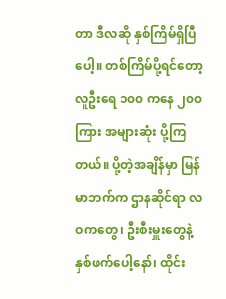တာ ဒီလဆို နှစ်ကြိမ်ရှိပြီပေါ့။ တစ်ကြိမ်ပို့ရင်တော့ လူဦးရေ ၁၀၀ ကနေ ၂၀၀ ကြား အများဆုံး ပို့ကြတယ်။ ပို့တဲ့အချိန်မှာ မြန်မာဘက်က ဌာနဆိုင်ရာ လဝကတွေ၊ ဦးစီးမှူးတွေနဲ့ နှစ်ဖက်ပေါ့နော်၊ ထိုင်း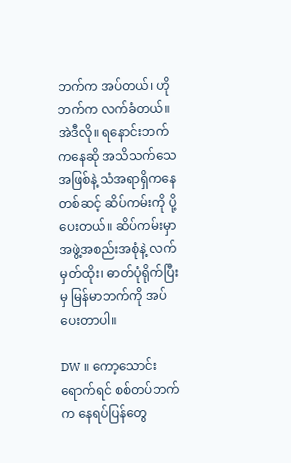ဘက်က အပ်တယ်၊ ဟိုဘက်က လက်ခံတယ်။ အဲဒီလို။ ရနောင်းဘက်ကနေဆို အသိသက်သေအဖြစ်နဲ့ သံအရာရှိကနေတစ်ဆင့် ဆိပ်ကမ်းကို ပို့ပေးတယ်။ ဆိပ်ကမ်းမှာ အဖွဲ့အစည်းအစုံနဲ့ လက်မှတ်ထိုး၊ ဓာတ်ပုံရိုက်ပြီးမှ မြန်မာဘက်ကို အပ်ပေးတာပါ။

DW ။ ကော့သောင်းရောက်ရင် စစ်တပ်ဘက်က နေရပ်ပြန်တွေ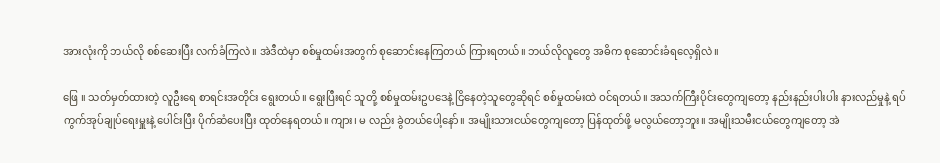အားလုံးကို ဘယ်လို စစ်ဆေးပြီး လက်ခံကြလဲ။ အဲဒီထဲမှာ စစ်မှုထမ်းအတွက် စုဆောင်းနေကြတယ် ကြားရတယ်။ ဘယ်လိုလူတွေ အဓိက စုဆောင်းခံရလေ့ရှိလဲ။

ဖြေ ။ သတ်မှတ်ထားတဲ့ လူဦးရေ စာရင်းအတိုင်း ရွေးတယ်။ ရွေးပြီးရင် သူတို့ စစ်မှုထမ်းဥပဒေနဲ့ ငြိနေတဲ့သူတွေဆိုရင် စစ်မှုထမ်းထဲ ဝင်ရတယ်။ အသက်ကြီးပိုင်းတွေကျတော့ နည်းနည်းပါးပါး နားလည်မှုနဲ့ ရပ်ကွက်အုပ်ချုပ်ရေးမှူးနဲ့ ပေါင်းပြီး ပိုက်ဆံပေးပြီး ထုတ်နေရတယ်။ ကျား၊ မ လည်း ခွဲတယ်ပေါ့နော်။ အမျိုးသားငယ်တွေကျတော့ ပြန်ထုတ်ဖို့ မလွယ်တော့ဘူး။ အမျိုးသမီးငယ်တွေကျတော့ အဲ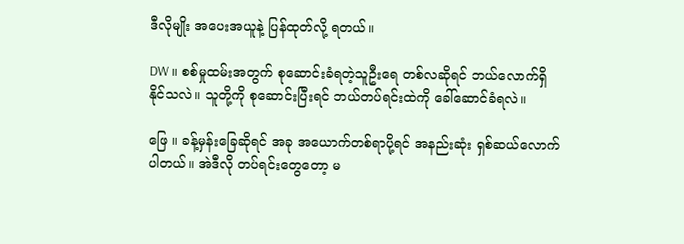ဒီလိုမျိုး အပေးအယူနဲ့ ပြန်ထုတ်လို့ ရတယ်။

DW ။ စစ်မှုထမ်းအတွက် စုဆောင်းခံရတဲ့သူဦးရေ တစ်လဆိုရင် ဘယ်လောက်ရှိနိုင်သလဲ။ သူတို့ကို စုဆောင်းပြီးရင် ဘယ်တပ်ရင်းထဲကို ခေါ်ဆောင်ခံရလဲ။

ဖြေ ။ ခန့်မှန်းခြေဆိုရင် အခု အယောက်တစ်ရာပို့ရင် အနည်းဆုံး ရှစ်ဆယ်လောက် ပါတယ်။ အဲဒီလို တပ်ရင်းတွေတော့ မ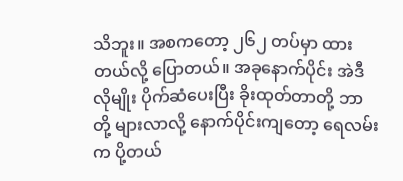သိဘူး။ အစကတော့ ၂၆၂ တပ်မှာ ထားတယ်လို့ ပြောတယ်။ အခုနောက်ပိုင်း အဲဒီလိုမျိုး ပိုက်ဆံပေးပြီး ခိုးထုတ်တာတို့ ဘာတို့ များလာလို့ နောက်ပိုင်းကျတော့ ရေလမ်းက ပို့တယ်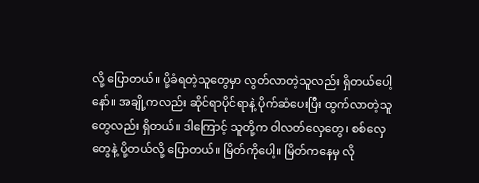လို့ ပြောတယ်။ ပို့ခံရတဲ့သူတွေမှာ လွတ်လာတဲ့သူလည်း ရှိတယ်ပေါ့နော်။ အချို့ကလည်း ဆိုင်ရာပိုင်ရာနဲ့ ပိုက်ဆံပေးပြီး ထွက်လာတဲ့သူတွေလည်း ရှိတယ်။ ဒါကြောင့် သူတို့က ဝါလတ်လှေတွေ၊ စစ်လှေတွေနဲ့ ပို့တယ်လို့ ပြောတယ်။ မြိတ်ကိုပေါ့။ မြိတ်ကနေမှ လို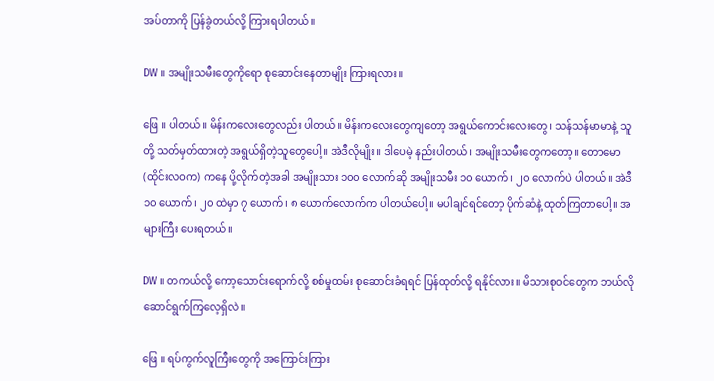အပ်တာကို ပြန်ခွဲတယ်လို့ ကြားရပါတယ်။

DW ။ အမျိုးသမီးတွေကိုရော စုဆောင်းနေတာမျိုး ကြားရလား။

ဖြေ ။ ပါတယ်။ မိန်းကလေးတွေလည်း ပါတယ်။ မိန်းကလေးတွေကျတော့ အရွယ်ကောင်းလေးတွေ၊ သန်သန်မာမာနဲ့ သူတို့ သတ်မှတ်ထားတဲ့ အရွယ်ရှိတဲ့သူတွေပေါ့။ အဲဒီလိုမျိုး။ ဒါပေမဲ့ နည်းပါတယ်၊ အမျိုးသမီးတွေကတော့။ တောမော (ထိုင်းလဝက) ကနေ ပို့လိုက်တဲ့အခါ အမျိုးသား ၁၀၀ လောက်ဆို အမျိုးသမီး ၁၀ ယောက်၊ ၂၀ လောက်ပဲ ပါတယ်။ အဲဒီ ၁၀ ယောက်၊ ၂၀ ထဲမှာ ၇ ယောက်၊ ၈ ယောက်လောက်က ပါတယ်ပေါ့။ မပါချင်ရင်တော့ ပိုက်ဆံနဲ့ ထုတ်ကြတာပေါ့။ အများကြီး ပေးရတယ်။

DW ။ တကယ်လို့ ကော့သောင်းရောက်လို့ စစ်မှုထမ်း စုဆောင်းခံရရင် ပြန်ထုတ်လို့ ရနိုင်လား။ မိသားစုဝင်တွေက ဘယ်လို ဆောင်ရွက်ကြလေ့ရှိလဲ။

ဖြေ ။ ရပ်ကွက်လူကြီးတွေကို အကြောင်းကြား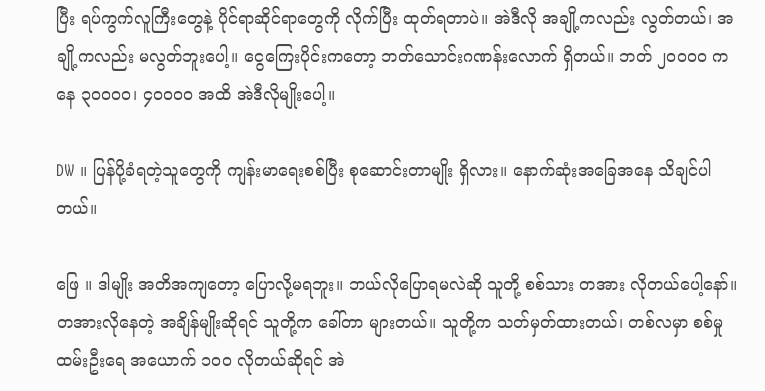ပြီး ရပ်ကွက်လူကြီးတွေနဲ့ ပိုင်ရာဆိုင်ရာတွေကို လိုက်ပြီး ထုတ်ရတာပဲ။ အဲဒီလို အချို့ကလည်း လွတ်တယ်၊ အချို့ကလည်း မလွတ်ဘူးပေါ့။ ငွေကြေးပိုင်းကတော့ ဘတ်သောင်းဂဏန်းလောက် ရှိတယ်။ ဘတ် ၂၀၀၀၀ ကနေ ၃၀၀၀၀၊ ၄၀၀၀၀ အထိ အဲဒီလိုမျိုးပေါ့။

DW ။ ပြန်ပို့ခံရတဲ့သူတွေကို ကျန်းမာရေးစစ်ပြီး စုဆောင်းတာမျိုး ရှိလား။ နောက်ဆုံးအခြေအနေ သိချင်ပါတယ်။

ဖြေ ။ ဒါမျိုး အတိအကျတော့ ပြောလို့မရဘူး။ ဘယ်လိုပြောရမလဲဆို သူတို့ စစ်သား တအား လိုတယ်ပေါ့နော်။ တအားလိုနေတဲ့ အချိန်မျိုးဆိုရင် သူတို့က ခေါ်တာ များတယ်။ သူတို့က သတ်မှတ်ထားတယ်၊ တစ်လမှာ စစ်မှုထမ်းဦးရေ အယောက် ၁၀၀ လိုတယ်ဆိုရင် အဲ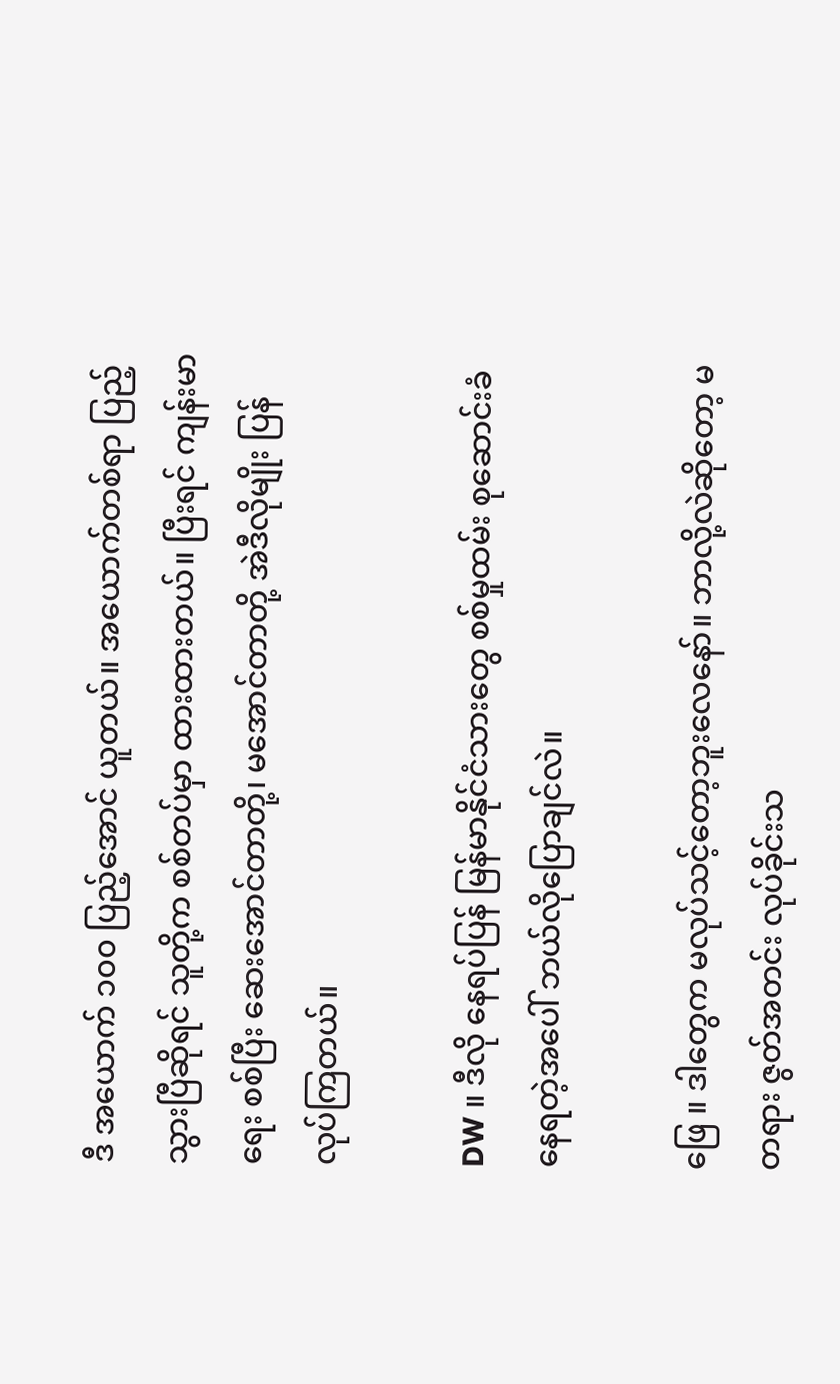ဒီ အယောက် ၁၀၀ ပြည့်အောင် ယူတယ်။ အယောက်တစ်ရာ ပြည့်သွားပြီဆိုရင် သူတို့က စစ်တပ်မှာ ထားထားတယ်။ ပြီးရင် ကျန်းမာရေး စစ်ပြီး ဆေးအောင်တာတို့၊ မအောင်တာတို့ အဲဒီလိုမျိုး ပြန်လုပ်ကြတယ်။

DW ။ ဒီလို နေရပ်ပြန် မြန်မာနိုင်ငံသားတွေ စစ်မှုထမ်း စုဆောင်းခံနေရတဲ့အပေါ် ဘယ်လိုပြောချင်လဲ။

ဖြေ ။ ဒါတွေက မလုပ်သင့်တော့ဘူးလေနော်။ ဘာလို့လဲဆိုတော့ မတရား ဇွတ်အတင်း လုပ်ခိုင်းသ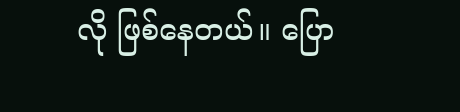လို ဖြစ်နေတယ်။ ပြော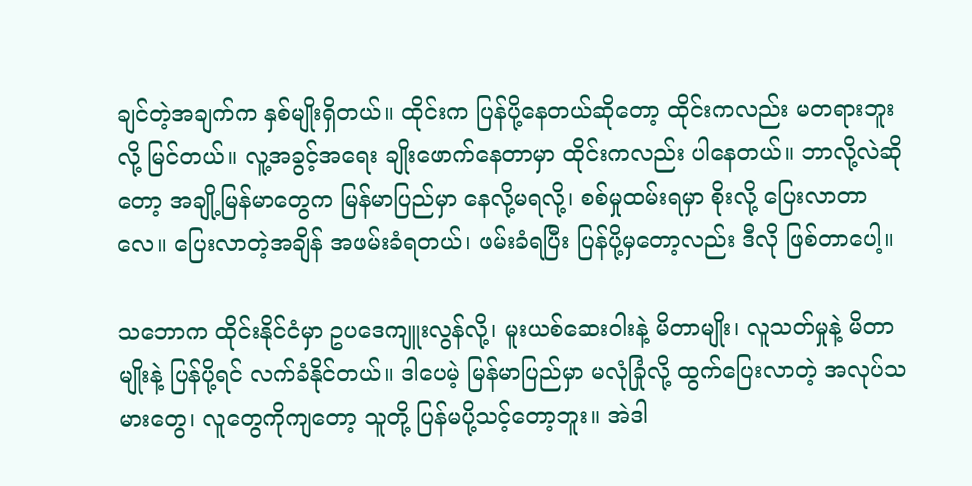ချင်တဲ့အချက်က နှစ်မျိုးရှိတယ်။ ထိုင်းက ပြန်ပို့နေတယ်ဆိုတော့ ထိုင်းကလည်း မတရားဘူးလို့ မြင်တယ်။ လူ့အခွင့်အရေး ချိုးဖောက်နေတာမှာ ထိုင်းကလည်း ပါနေတယ်။ ဘာလို့လဲဆိုတော့ အချို့မြန်မာတွေက မြန်မာပြည်မှာ နေလို့မရလို့၊ စစ်မှုထမ်းရမှာ စိုးလို့ ပြေးလာတာလေ။ ပြေးလာတဲ့အချိန် အဖမ်းခံရတယ်၊ ဖမ်းခံရပြီး ပြန်ပို့မှတော့လည်း ဒီလို ဖြစ်တာပေါ့။

သဘောက ထိုင်းနိုင်ငံမှာ ဥပဒေကျူးလွန်လို့၊ မူးယစ်ဆေးဝါးနဲ့ မိတာမျိုး၊ လူသတ်မှုနဲ့ မိတာမျိုးနဲ့ ပြန်ပို့ရင် လက်ခံနိုင်တယ်။ ဒါပေမဲ့ မြန်မာပြည်မှာ မလုံခြုံလို့ ထွက်ပြေးလာတဲ့ အလုပ်သမားတွေ၊ လူတွေကိုကျတော့ သူတို့ ပြန်မပို့သင့်တော့ဘူး။ အဲဒါ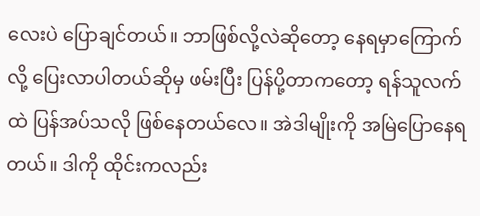လေးပဲ ပြောချင်တယ်။ ဘာဖြစ်လို့လဲဆိုတော့ နေရမှာကြောက်လို့ ပြေးလာပါတယ်ဆိုမှ ဖမ်းပြီး ပြန်ပို့တာကတော့ ရန်သူလက်ထဲ ပြန်အပ်သလို ဖြစ်နေတယ်လေ။ အဲဒါမျိုးကို အမြဲပြောနေရတယ်။ ဒါကို ထိုင်းကလည်း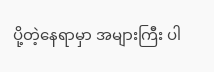ပို့တဲ့နေရာမှာ အများကြီး ပါ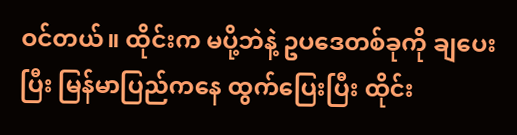ဝင်တယ်။ ထိုင်းက မပို့ဘဲနဲ့ ဥပဒေတစ်ခုကို ချပေးပြီး မြန်မာပြည်ကနေ ထွက်ပြေးပြီး ထိုင်း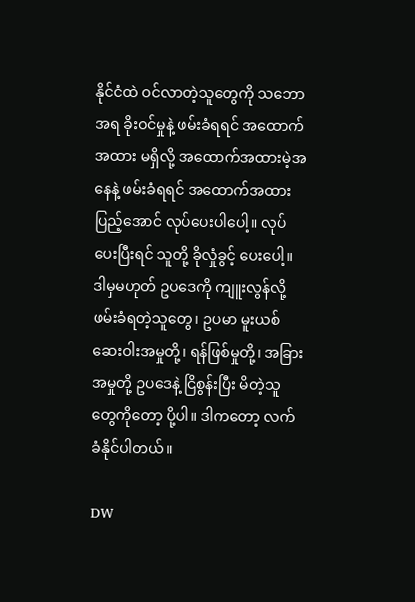နိုင်ငံထဲ ဝင်လာတဲ့သူတွေကို သဘောအရ ခိုးဝင်မှုနဲ့ ဖမ်းခံရရင် အထောက်အထား မရှိလို့ အထောက်အထားမဲ့အနေနဲ့ ဖမ်းခံရရင် အထောက်အထား ပြည့်အောင် လုပ်ပေးပါပေါ့။ လုပ်ပေးပြီးရင် သူတို့ ခိုလှုံခွင့် ပေးပေါ့။ ဒါမှမဟုတ် ဥပဒေကို ကျူးလွန်လို့ ဖမ်းခံရတဲ့သူတွေ၊ ဥပမာ မူးယစ်ဆေးဝါးအမှုတို့၊ ရန်ဖြစ်မှုတို့၊ အခြားအမှုတို့ ဥပဒေနဲ့ ငြိစွန်းပြီး မိတဲ့သူတွေကိုတော့ ပို့ပါ။ ဒါကတော့ လက်ခံနိုင်ပါတယ်။

DW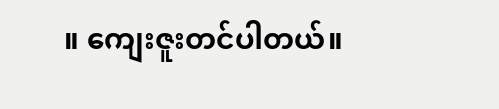။ ကျေးဇူးတင်ပါတယ်။